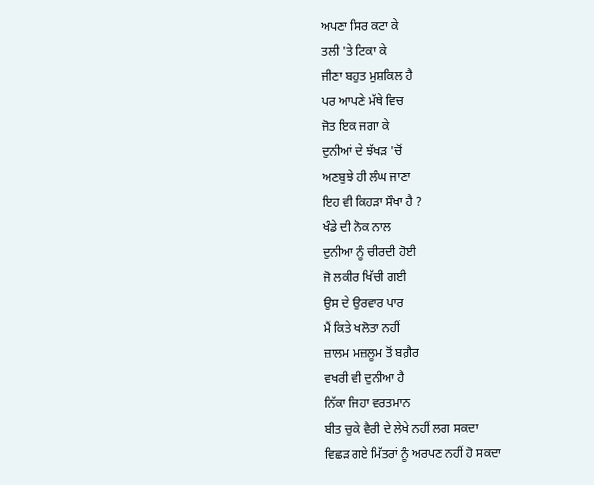ਅਪਣਾ ਸਿਰ ਕਟਾ ਕੇ
ਤਲੀ 'ਤੇ ਟਿਕਾ ਕੇ
ਜੀਣਾ ਬਹੁਤ ਮੁਸ਼ਕਿਲ ਹੈ
ਪਰ ਆਪਣੇ ਮੱਥੇ ਵਿਚ
ਜੋਤ ਇਕ ਜਗਾ ਕੇ
ਦੁਨੀਆਂ ਦੇ ਝੱਖੜ 'ਚੋਂ
ਅਣਬੁਝੇ ਹੀ ਲੰਘ ਜਾਣਾ
ਇਹ ਵੀ ਕਿਹੜਾ ਸੌਖਾ ਹੈ ?
ਖੰਡੇ ਦੀ ਨੋਕ ਨਾਲ
ਦੁਨੀਆ ਨੂੰ ਚੀਰਦੀ ਹੋਈ
ਜੋ ਲਕੀਰ ਖਿੱਚੀ ਗਈ
ਉਸ ਦੇ ਉਰਵਾਰ ਪਾਰ
ਮੈਂ ਕਿਤੇ ਖਲੋਤਾ ਨਹੀਂ
ਜ਼ਾਲਮ ਮਜ਼ਲੂਮ ਤੋਂ ਬਗ਼ੈਰ
ਵਖਰੀ ਵੀ ਦੁਨੀਆ ਹੈ
ਨਿੱਕਾ ਜਿਹਾ ਵਰਤਮਾਨ
ਬੀਤ ਚੁਕੇ ਵੈਰੀ ਦੇ ਲੇਖੇ ਨਹੀਂ ਲਗ ਸਕਦਾ
ਵਿਛੜ ਗਏ ਮਿੱਤਰਾਂ ਨੂੰ ਅਰਪਣ ਨਹੀਂ ਹੋ ਸਕਦਾ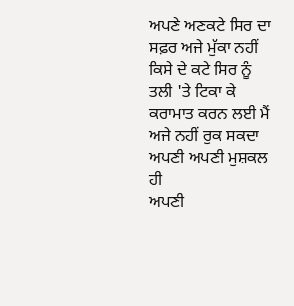ਅਪਣੇ ਅਣਕਟੇ ਸਿਰ ਦਾ ਸਫ਼ਰ ਅਜੇ ਮੁੱਕਾ ਨਹੀਂ
ਕਿਸੇ ਦੇ ਕਟੇ ਸਿਰ ਨੂੰ
ਤਲੀ 'ਤੇ ਟਿਕਾ ਕੇ
ਕਰਾਮਾਤ ਕਰਨ ਲਈ ਮੈਂ ਅਜੇ ਨਹੀਂ ਰੁਕ ਸਕਦਾ
ਅਪਣੀ ਅਪਣੀ ਮੁਸ਼ਕਲ ਹੀ
ਅਪਣੀ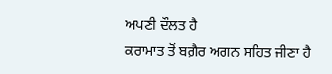ਅਪਣੀ ਦੌਲਤ ਹੈ
ਕਰਾਮਾਤ ਤੋਂ ਬਗ਼ੈਰ ਅਗਨ ਸਹਿਤ ਜੀਣਾ ਹੈ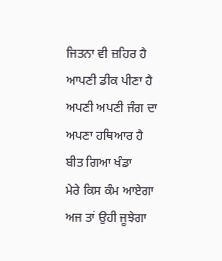ਜਿਤਨਾ ਵੀ ਜ਼ਹਿਰ ਹੈ ਆਪਣੀ ਡੀਕ ਪੀਣਾ ਹੈ
ਅਪਣੀ ਅਪਣੀ ਜੰਗ ਦਾ
ਅਪਣਾ ਹਥਿਆਰ ਹੈ
ਬੀਤ ਗਿਆ ਖੰਡਾ
ਮੇਰੇ ਕਿਸ ਕੰਮ ਆਏਗਾ
ਅਜ ਤਾਂ ਉਹੀ ਜੂਝੇਗਾ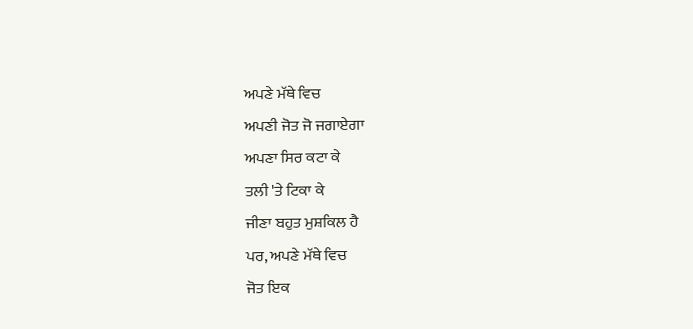ਅਪਣੇ ਮੱਥੇ ਵਿਚ
ਅਪਣੀ ਜੋਤ ਜੋ ਜਗਾਏਗਾ
ਅਪਣਾ ਸਿਰ ਕਟਾ ਕੇ
ਤਲੀ 'ਤੇ ਟਿਕਾ ਕੇ
ਜੀਣਾ ਬਹੁਤ ਮੁਸ਼ਕਿਲ ਹੈ
ਪਰ, ਅਪਣੇ ਮੱਥੇ ਵਿਚ
ਜੋਤ ਇਕ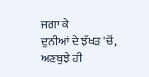ਜਗਾ ਕੇ
ਦੁਨੀਆਂ ਦੇ ਝੱਖੜ 'ਚੋਂ,
ਅਣਬੁਝੇ ਹੀ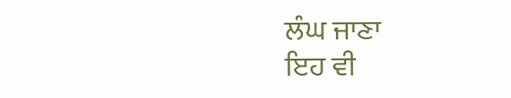ਲੰਘ ਜਾਣਾ
ਇਹ ਵੀ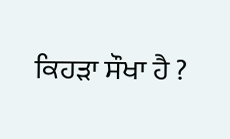ਕਿਹੜਾ ਸੌਖਾ ਹੈ ?